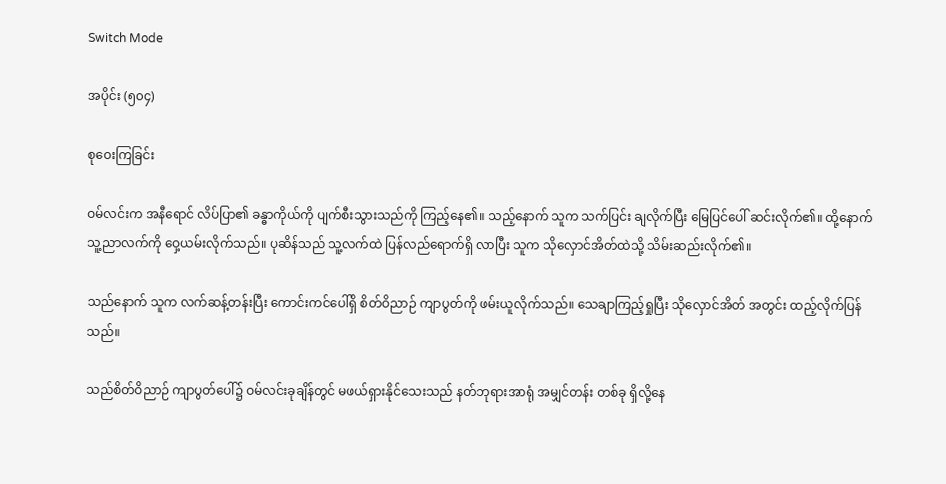Switch Mode

အပိုင်း (၅၀၄)

စုဝေးကြခြင်း

ဝမ်လင်းက အနီရောင် လိပ်ပြာ၏ ခန္ဓာကိုယ်ကို ပျက်စီးသွားသည်ကို ကြည့်နေ၏။ သည့်နောက် သူက သက်ပြင်း ချလိုက်ပြီး မြေပြင်ပေါ် ဆင်းလိုက်၏။ ထို့နောက် သူ့ညာလက်ကို ဝှေ့ယမ်းလိုက်သည်။ ပုဆိန်သည် သူ့လက်ထဲ ပြန်လည်ရောက်ရှိ လာပြီး သူက သိုလှောင်အိတ်ထဲသို့ သိမ်းဆည်းလိုက်၏။

သည်နောက် သူက လက်ဆန့်တန်းပြီး ကောင်းကင်ပေါ်ရှိ စိတ်ဝိညာဉ် ကျာပွတ်ကို ဖမ်းယူလိုက်သည်။ သေချာကြည့်ရှုပြီး သိုလှောင်အိတ် အတွင်း ထည့်လိုက်ပြန်သည်။

သည်စိတ်ဝိညာဉ် ကျာပွတ်ပေါ်၌ ဝမ်လင်းခုချိန်တွင် မဖယ်ရှားနိုင်သေးသည် နတ်ဘုရားအာရုံ အမျှင်တန်း တစ်ခု ရှိလို့နေ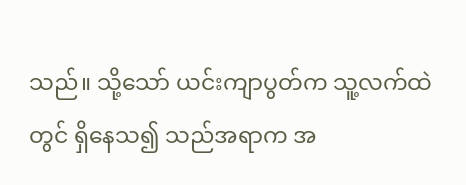သည်။ သို့သော် ယင်းကျာပွတ်က သူ့လက်ထဲတွင် ရှိနေသ၍ သည်အရာက အ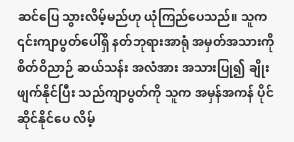ဆင်ပြေ သွားလိမ့်မည်ဟု ယုံကြည်ပေသည်။ သူက ၎င်းကျာပွတ်ပေါ်ရှိ နတ်ဘုရားအာရုံ အမှတ်အသားကို စိတ်ဝိညာဉ် ဆယ်သန်း အလံအား အသားပြု၍ ချိုးဖျက်နိုင်ပြီး သည်ကျာပွတ်ကို သူက အမှန်အကန် ပိုင်ဆိုင်နိုင်ပေ လိမ့်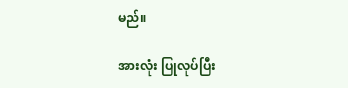မည်။

အားလုံး ပြုလုပ်ပြီး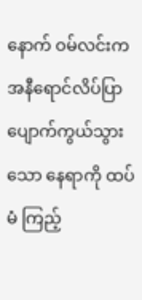နောက် ဝမ်လင်းက အနီရောင်လိပ်ပြာ ပျောက်ကွယ်သွားသော နေရာကို ထပ်မံ ကြည့်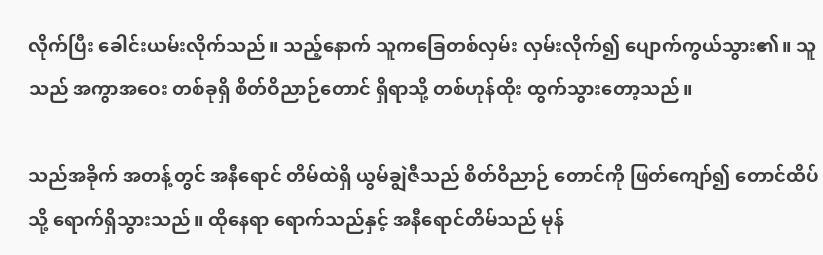လိုက်ပြီး ခေါင်းယမ်းလိုက်သည်။ သည့်နောက် သူကခြေတစ်လှမ်း လှမ်းလိုက်၍ ပျောက်ကွယ်သွား၏။ သူသည် အကွာအဝေး တစ်ခုရှိ စိတ်ဝိညာဉ်တောင် ရှိရာသို့ တစ်ဟုန်ထိုး ထွက်သွားတော့သည်။

သည်အခိုက် အတန့်တွင် အနီရောင် တိမ်ထဲရှိ ယွမ်ချွဲဇီသည် စိတ်ဝိညာဉ် တောင်ကို ဖြတ်ကျော်၍ တောင်ထိပ်သို့ ရောက်ရှိသွားသည်။ ထိုနေရာ ရောက်သည်နှင့် အနီရောင်တိမ်သည် မုန်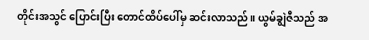တိုင်းအသွင် ပြောင်းပြီး တောင်ထိပ်ပေါ်မှ ဆင်းလာသည်။ ယွမ်ချွဲဇီသည် အ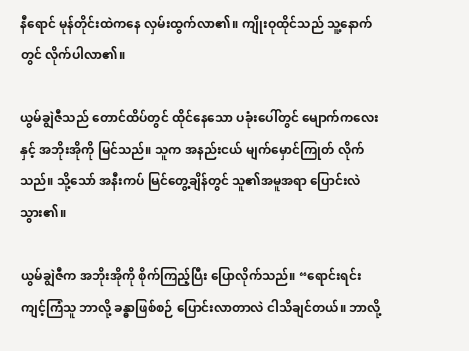နီရောင် မုန်တိုင်းထဲကနေ လှမ်းထွက်လာ၏။ ကျိုးဝုထိုင်သည် သူ့နောက်တွင် လိုက်ပါလာ၏။

ယွမ်ချွဲဇီသည် တောင်ထိပ်တွင် ထိုင်နေသော ပခုံးပေါ်တွင် မျောက်ကလေးနှင့် အဘိုးအိုကို မြင်သည်။ သူက အနည်းငယ် မျက်မှောင်ကြုတ် လိုက်သည်။ သို့သော် အနီးကပ် မြင်တွေ့ချိန်တွင် သူ၏အမူအရာ ပြောင်းလဲသွား၏။

ယွမ်ချွဲဇီက အဘိုးအိုကို စိုက်ကြည့်ပြီး ပြောလိုက်သည်။ “ရောင်းရင်း ကျင့်ကြံသူ ဘာလို့ ခန္ဓာဖြစ်စဉ် ပြောင်းလာတာလဲ ငါသိချင်တယ်။ ဘာလို့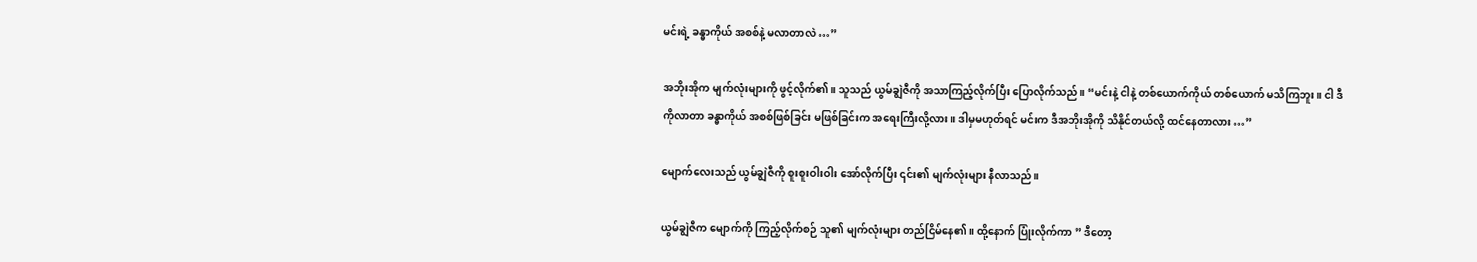မင်းရဲ့ ခန္ဓာကိုယ် အစစ်နဲ့ မလာတာလဲ …”

အဘိုးအိုက မျက်လုံးများကို ဖွင့်လိုက်၏။ သူသည် ယွမ်ချွဲဇီကို အသာကြည့်လိုက်ပြီး ပြောလိုက်သည်။ “မင်းနဲ့ ငါနဲ့ တစ်ယောက်ကိုယ် တစ်ယောက် မသိကြဘူး။ ငါ ဒီကိုလာတာ ခန္ဓာကိုယ် အစစ်ဖြစ်ခြင်း မဖြစ်ခြင်းက အရေးကြီးလို့လား။ ဒါမှမဟုတ်ရင် မင်းက ဒီအဘိုးအိုကို သိနိုင်တယ်လို့ ထင်နေတာလား …”

မျောက်လေးသည် ယွမ်ချွဲဇီကို စူးစူးဝါးဝါး အော်လိုက်ပြီး ၎င်း၏ မျက်လုံးများ နီလာသည်။

ယွမ်ချွဲဇီက မျောက်ကို ကြည့်လိုက်စဉ် သူ၏ မျက်လုံးများ တည်ငြိမ်နေ၏။ ထို့နောက် ပြုံးလိုက်ကာ ” ဒီတော့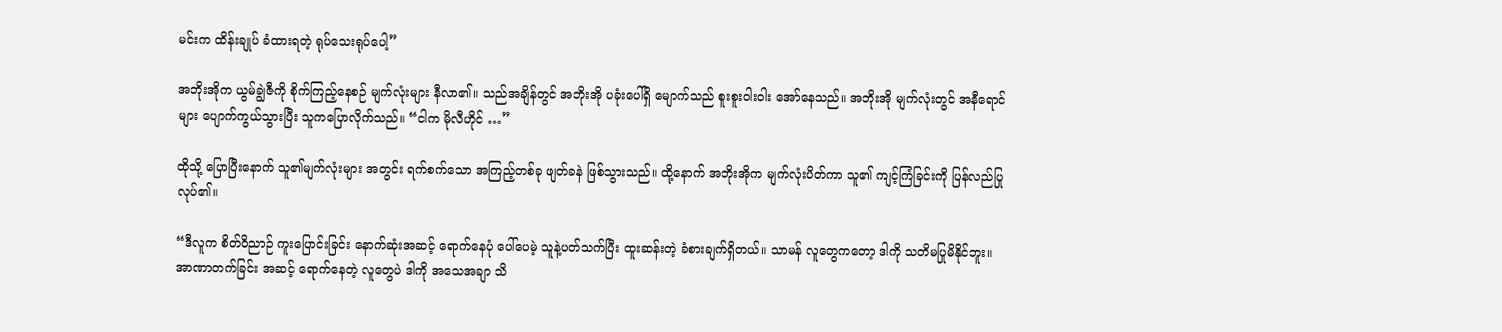မင်းက ထိန်းချုပ် ခံထားရတဲ့ ရုပ်သေးရုပ်ပေါ့”

အဘိုးအိုက ယွမ်ချွဲဇီကို စိုက်ကြည့်နေစဉ် မျက်လုံးများ နီလာ၏။ သည်အချိန်တွင် အဘိုးအို ပခုံးပေါ်ရှိ မျောက်သည် စူးစူးဝါးဝါး အော်နေသည်။ အဘိုးအို မျက်လုံးတွင် အနီရောင်များ ပျောက်ကွယ်သွားပြီး သူကပြောလိုက်သည်။ “ငါက မိုလီဟိုင် …”

ထိုသို့ ပြောပြီးနောက် သူ၏မျက်လုံးများ အတွင်း ရက်စက်သော အကြည့်တစ်ခု ဖျတ်ခနဲ ဖြစ်သွားသည်။ ထို့နောက် အဘိုးအိုက မျက်လုံးပိတ်ကာ သူ၏ ကျင့်ကြံခြင်းကို ပြန်လည်ပြုလုပ်၏။

“ဒီလူက စိတ်ဝိညာဉ် ကူးပြောင်းခြင်း နောက်ဆုံးအဆင့် ရောက်နေပုံ ပေါ်ပေမဲ့ သူနဲ့ပတ်သက်ပြီး ထူးဆန်းတဲ့ ခံစားချက်ရှိတယ်။ သာမန် လူတွေကတော့ ဒါကို သတိမပြုမိနိုင်ဘူး။ အာဏာတက်ခြင်း အဆင့် ရောက်နေတဲ့ လူတွေပဲ ဒါကို အသေအချာ သိ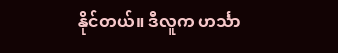နိုင်တယ်။ ဒီလူက ဟင်္သာ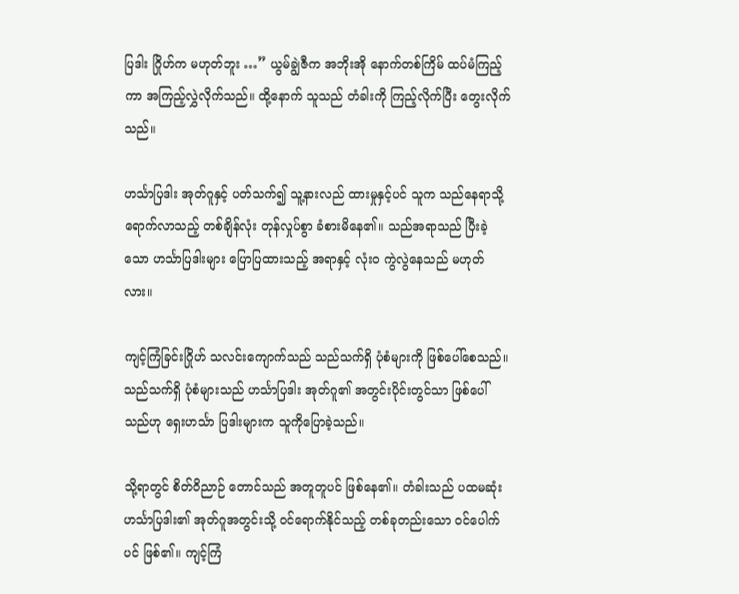ပြဒါး ဂြိုဟ်က မဟုတ်ဘူး …” ယွမ်ချွဲဇီက အဘိုးအို နောက်တစ်ကြိမ် ထပ်မံကြည့်ကာ အကြည့်လွှဲလိုက်သည်။ ထို့နောက် သူသည် တံခါးကို ကြည့်လိုက်ပြီး တွေးလိုက်သည်။

ဟင်္သာပြဒါး အုတ်ဂူနှင့် ပတ်သက်၍ သူ့နားလည် ထားမှုနှင့်ပင် သူက သည်နေရာသို့ ရောက်လာသည့် တစ်ချိန်လုံး တုန်လှုပ်စွာ ခံစားမိနေ၏။ သည်အရာသည် ပြီးခဲ့သော ဟင်္သာပြဒါးများ ပြောပြထားသည့် အရာနှင့် လုံးဝ ကွဲလွဲနေသည် မဟုတ်လား။

ကျင့်ကြံခြင်းဂြိုဟ် သလင်းကျောက်သည် သည်သက်ရှိ ပုံစံများကို ဖြစ်ပေါ်စေသည်။ သည်သက်ရှိ ပုံစံများသည် ဟင်္သာပြဒါး အုတ်ဂူ၏ အတွင်းပိုင်းတွင်သာ ဖြစ်ပေါ်သည်ဟု ရှေးဟင်္သာ ပြဒါးများက သူကိုပြောခဲ့သည်။

သို့ရာတွင် စိတ်ဝိညာဉ် တောင်သည် အတူတူပင် ဖြစ်နေ၏။ တံခါးသည် ပထမဆုံး ဟင်္သာပြဒါး၏ အုတ်ဂူအတွင်းသို့ ဝင်ရောက်နိုင်သည့် တစ်ခုတည်းသော ဝင်ပေါက်ပင် ဖြစ်၏။ ကျင့်ကြံ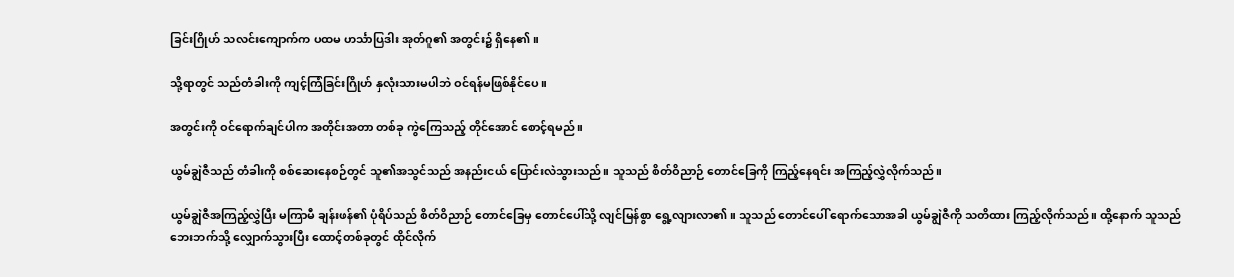ခြင်းဂြိုဟ် သလင်းကျောက်က ပထမ ဟင်္သာပြဒါး အုတ်ဂူ၏ အတွင်း၌ ရှိနေ၏။

သို့ရာတွင် သည်တံခါးကို ကျင့်ကြံခြင်းဂြိုဟ် နှလုံးသားမပါဘဲ ဝင်ရန်မဖြစ်နိုင်ပေ။

အတွင်းကို ဝင်ရောက်ချင်ပါက အတိုင်းအတာ တစ်ခု ကွဲကြေသည့် တိုင်အောင် စောင့်ရမည်။

ယွမ်ချွဲဇီသည် တံခါးကို စစ်ဆေးနေစဉ်တွင် သူ၏အသွင်သည် အနည်းငယ် ပြောင်းလဲသွားသည်။ သူသည် စိတ်ဝိညာဉ် တောင်ခြေကို ကြည့်နေရင်း အကြည့်လွှဲလိုက်သည်။

ယွမ်ချွဲဇီအကြည့်လွှဲပြီး မကြာမီ ချန်းဖန်၏ ပုံရိပ်သည် စိတ်ဝိညာဉ် တောင်ခြေမှ တောင်ပေါ်သို့ လျင်မြန်စွာ ရွေ့လျားလာ၏။ သူသည် တောင်ပေါ် ရောက်သောအခါ ယွမ်ချွဲဇီကို သတိထား ကြည့်လိုက်သည်။ ထို့နောက် သူသည် ဘေးဘက်သို့ လျှောက်သွားပြီး ထောင့်တစ်ခုတွင် ထိုင်လိုက်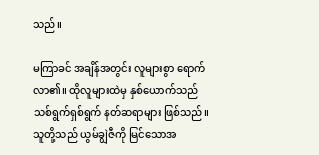သည်။

မကြာခင် အချိန်အတွင်း လူများစွာ ရောက်လာ၏။ ထိုလူများထဲမှ နှစ်ယောက်သည် သစ်ရွက်ရှစ်ရွက် နတ်ဆရာများ ဖြစ်သည်။ သူတို့သည် ယွမ်ချွဲဇီကို မြင်သောအ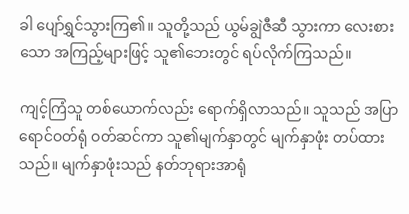ခါ ပျော်ရွှင်သွားကြ၏။ သူတို့သည် ယွမ်ချွဲဇီဆီ သွားကာ လေးစားသော အကြည့်များဖြင့် သူ၏ဘေးတွင် ရပ်လိုက်ကြသည်။

ကျင့်ကြံသူ တစ်ယောက်လည်း ရောက်ရှိလာသည်။ သူသည် အပြာရောင်ဝတ်ရုံ ဝတ်ဆင်ကာ သူ၏မျက်နှာတွင် မျက်နှာဖုံး တပ်ထားသည်။ မျက်နှာဖုံးသည် နတ်ဘုရားအာရုံ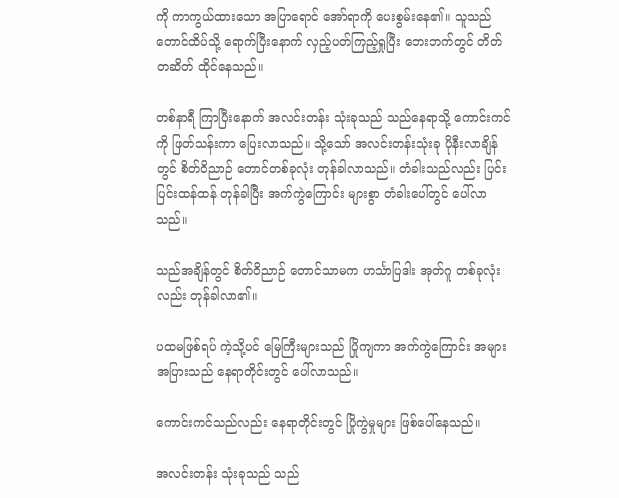ကို ကာကွယ်ထားသော အပြာရောင် အော်ရာကို ပေးစွမ်းနေ၏။ သူသည် တောင်ထိပ်သို့ ရောက်ပြီးနောက် လှည့်ပတ်ကြည့်ရှုပြီး ဘေးဘက်တွင် တိတ်တဆိတ် ထိုင်နေသည်။

တစ်နာရီ ကြာပြီးနောက် အလင်းတန်း သုံးခုသည် သည်နေရာသို့ ကောင်းကင်ကို ဖြတ်သန်းကာ ပြေးလာသည်။ သို့သော် အလင်းတန်းသုံးခု ပိုနီးလာချိန်တွင် စိတ်ဝိညာဉ် တောင်တစ်ခုလုံး တုန်ခါလာသည်။ တံခါးသည်လည်း ပြင်းပြင်းထန်ထန် တုန်ခါပြီး အက်ကွဲကြောင်း များစွာ တံခါးပေါ်တွင် ပေါ်လာသည်။

သည်အချိန်တွင် စိတ်ဝိညာဉ် တောင်သာမက ဟင်္သာပြဒါး အုတ်ဂူ တစ်ခုလုံးလည်း တုန်ခါလာ၏။

ပထမဖြစ်ရပ် ကဲ့သို့ပင် မြေကြီးများသည် ပြိုကျကာ အက်ကွဲကြောင်း အများအပြားသည် နေရာတိုင်းတွင် ပေါ်လာသည်။

ကောင်းကင်သည်လည်း နေရာတိုင်းတွင် ပြိုကွဲမှုများ ဖြစ်ပေါ်နေသည်။

အလင်းတန်း သုံးခုသည် သည်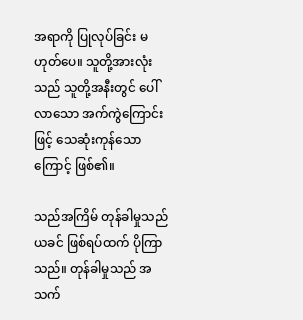အရာကို ပြုလုပ်ခြင်း မဟုတ်ပေ။ သူတို့အားလုံးသည် သူတို့အနီးတွင် ပေါ်လာသော အက်ကွဲကြောင်းဖြင့် သေဆုံးကုန်သောကြောင့် ဖြစ်၏။

သည်အကြိမ် တုန်ခါမှုသည် ယခင် ဖြစ်ရပ်ထက် ပိုကြာသည်။ တုန်ခါမှုသည် အသက်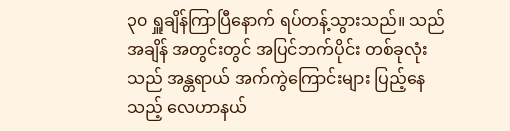၃၀ ရှူချိန်ကြာပြီနောက် ရပ်တန့်သွားသည်။ သည်အချိန် အတွင်းတွင် အပြင်ဘက်ပိုင်း တစ်ခုလုံးသည် အန္တရာယ် အက်ကွဲကြောင်းများ ပြည့်နေသည့် လေဟာနယ်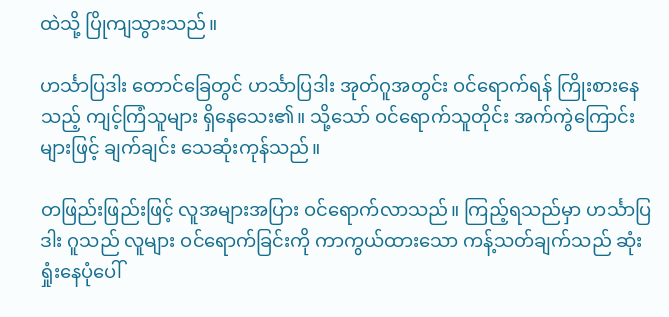ထဲသို့ ပြိုကျသွားသည်။

ဟင်္သာပြဒါး တောင်ခြေတွင် ဟင်္သာပြဒါး အုတ်ဂူအတွင်း ဝင်ရောက်ရန် ကြိုးစားနေသည့် ကျင့်ကြံသူများ ရှိနေသေး၏။ သို့သော် ဝင်ရောက်သူတိုင်း အက်ကွဲကြောင်းများဖြင့် ချက်ချင်း သေဆုံးကုန်သည်။

တဖြည်းဖြည်းဖြင့် လူအများအပြား ဝင်ရောက်လာသည်။ ကြည့်ရသည်မှာ ဟင်္သာပြဒါး ဂူသည် လူများ ဝင်ရောက်ခြင်းကို ကာကွယ်ထားသော ကန့်သတ်ချက်သည် ဆုံးရှုံးနေပုံပေါ်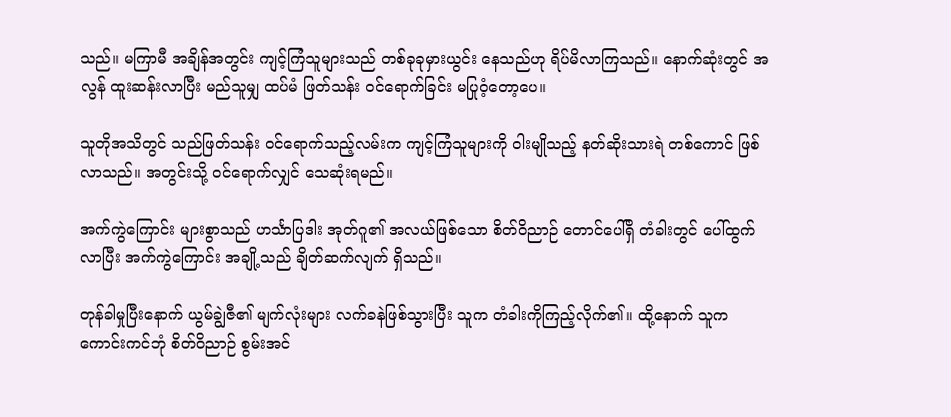သည်။ မကြာမီ အချိန်အတွင်း ကျင့်ကြံသူများသည် တစ်ခုခုမှားယွင်း နေသည်ဟု ရိပ်မိလာကြသည်။ နောက်ဆုံးတွင် အလွန် ထူးဆန်းလာပြီး မည်သူမျှ ထပ်မံ ဖြတ်သန်း ဝင်ရောက်ခြင်း မပြုဝံ့တော့ပေ။

သူတိုအသိတွင် သည်ဖြတ်သန်း ဝင်ရောက်သည့်လမ်းက ကျင့်ကြံသူများကို ဝါးမျိုသည့် နတ်ဆိုးသားရဲ တစ်ကောင် ဖြစ်လာသည်။ အတွင်းသို့ ဝင်ရောက်လျှင် သေဆုံးရမည်။

အက်ကွဲကြောင်း များစွာသည် ဟင်္သာပြဒါး အုတ်ဂူ၏ အလယ်ဖြစ်သော စိတ်ဝိညာဉ် တောင်ပေါ်ရှိ တံခါးတွင် ပေါ်ထွက်လာပြီး အက်ကွဲကြောင်း အချို့သည် ချိတ်ဆက်လျက် ရှိသည်။

တုန်ခါမှုပြီးနောက် ယွမ်ချွဲဇီ၏ မျက်လုံးများ လက်ခနဲဖြစ်သွားပြီး သူက တံခါးကိုကြည့်လိုက်၏။ ထို့နောက် သူက ကောင်းကင်ဘုံ စိတ်ဝိညာဉ် စွမ်းအင်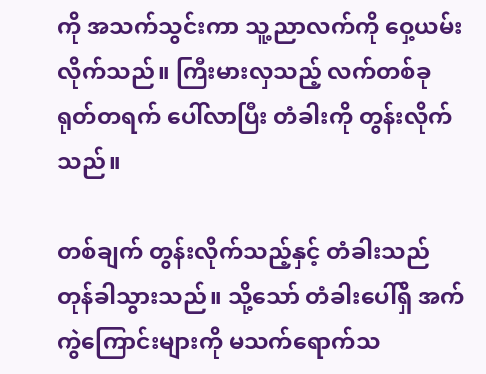ကို အသက်သွင်းကာ သူ့ညာလက်ကို ဝှေ့ယမ်းလိုက်သည်။ ကြီးမားလှသည့် လက်တစ်ခု ရုတ်တရက် ပေါ်လာပြီး တံခါးကို တွန်းလိုက်သည်။

တစ်ချက် တွန်းလိုက်သည့်နှင့် တံခါးသည် တုန်ခါသွားသည်။ သို့သော် တံခါးပေါ်ရှိ အက်ကွဲကြောင်းများကို မသက်ရောက်သ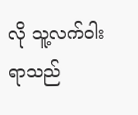လို သူ့လက်ဝါးရာသည်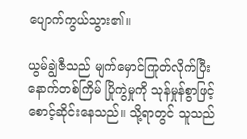ပျောက်ကွယ်သွား၏။

ယွမ်ချွဲဇီသည် မျက်မှောင်ကြုတ်လိုက်ပြီး နောက်တစ်ကြိမ် ပြိုကွဲမှုကို သုန်မှုန်စွာဖြင့် စောင့်ဆိုင်းနေသည်။ သို့ရာတွင် သူသည်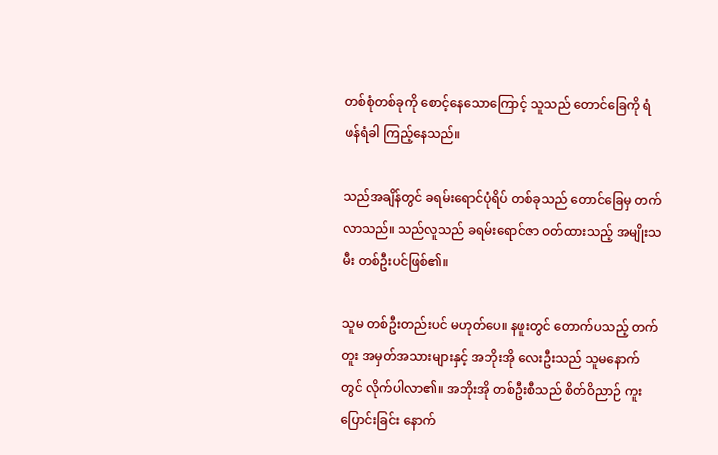တစ်စုံတစ်ခုကို စောင့်နေသောကြောင့် သူသည် တောင်ခြေကို ရံဖန်ရံခါ ကြည့်နေသည်။

သည်အချိန်တွင် ခရမ်းရောင်ပုံရိပ် တစ်ခုသည် တောင်ခြေမှ တက်လာသည်။ သည်လူသည် ခရမ်းရောင်ဇာ ဝတ်ထားသည့် အမျိုးသမီး တစ်ဦးပင်ဖြစ်၏။

သူမ တစ်ဦးတည်းပင် မဟုတ်ပေ။ နဖူးတွင် တောက်ပသည့် တက်တူး အမှတ်အသားများနှင့် အဘိုးအို လေးဦးသည် သူမနောက်တွင် လိုက်ပါလာ၏။ အဘိုးအို တစ်ဦးစီသည် စိတ်ဝိညာဉ် ကူးပြောင်းခြင်း နောက်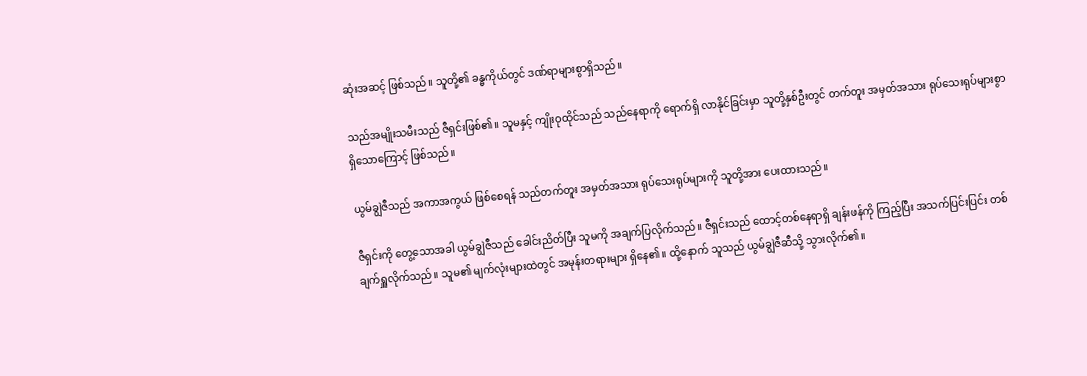ဆုံးအဆင့် ဖြစ်သည်။ သူတို့၏ ခန္ဓကိုယ်တွင် ဒဏ်ရာများစွာရှိသည်။

သည်အမျိုးသမီးသည် ဇီရှင်းဖြစ်၏။ သူမနှင့် ကျိုးဝုထိုင်သည် သည်နေရာကို ရောက်ရှိ လာနိုင်ခြင်းမှာ သူတို့နှစ်ဦးတွင် တက်တူး အမှတ်အသား ရုပ်သေးရုပ်များစွာ ရှိသောကြောင့် ဖြစ်သည်။

ယွမ်ချွဲဇီသည် အကာအကွယ် ဖြစ်စေရန် သည်တက်တူး အမှတ်အသား ရုပ်သေးရုပ်များကို သူတို့အား ပေးထားသည်။

ဇီရှင်းကို တွေ့သောအခါ ယွမ်ချွဲဇီသည် ခေါင်းညိတ်ပြီး သူမကို အချက်ပြလိုက်သည်။ ဇီရှင်းသည် ထောင့်တစ်နေရာရှိ ချန်းဖန်ကို ကြည့်ပြီး အသက်ပြင်းပြင်း တစ်ချက်ရှူလိုက်သည်။ သူမ၏ မျက်လုံးများထဲတွင် အမုန်းတရားများ ရှိနေ၏။ ထို့နောက် သူသည် ယွမ်ချွဲဇီဆီသို့ သွားလိုက်၏။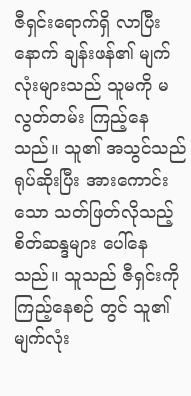ဇီရှင်းရောက်ရှိ လာပြီးနောက် ချန်းဖန်၏ မျက်လုံးများသည် သူမကို မလွတ်တမ်း ကြည့်နေသည်။ သူ၏ အသွင်သည် ရုပ်ဆိုးပြီး အားကောင်းသော သတ်ဖြတ်လိုသည့် စိတ်ဆန္ဒများ ပေါ်နေသည်။ သူသည် ဇီရှင်းကို ကြည့်နေစဉ် တွင် သူ၏မျက်လုံး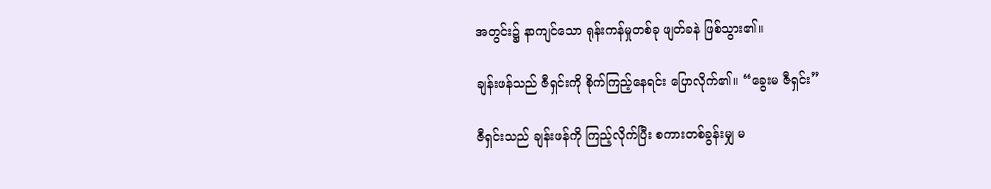အတွင်း၌ နာကျင်သော ရုန်းကန်မှုတစ်ခု ဖျတ်ခနဲ ဖြစ်သွား၏။

ချန်းဖန်သည် ဇီရှင်းကို စိုက်ကြည့်နေရင်း ပြောလိုက်၏။ “ခွေးမ ဇီရှင်း”

ဇီရှင်းသည် ချန်းဖန်ကို ကြည့်လိုက်ပြီး စကားတစ်ခွန်းမျှ မ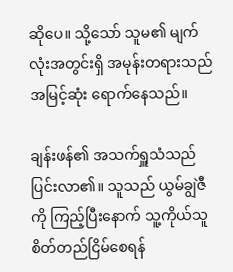ဆိုပေ။ သို့သော် သူမ၏ မျက်လုံးအတွင်းရှိ အမုန်းတရားသည် အမြင့်ဆုံး ရောက်နေသည်။

ချန်းဖန်၏ အသက်ရှူသံသည် ပြင်းလာ၏။ သူသည် ယွမ်ချွဲဇီကို ကြည့်ပြီးနောက် သူ့ကိုယ်သူ စိတ်တည်ငြိမ်စေရန်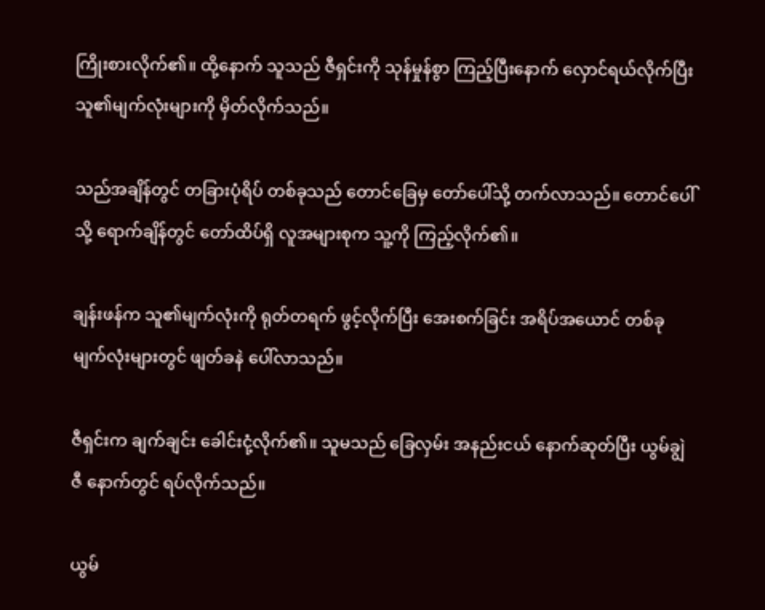ကြိုးစားလိုက်၏။ ထို့နောက် သူသည် ဇီရှင်းကို သုန်မှုန်စွာ ကြည့်ပြီးနောက် လှောင်ရယ်လိုက်ပြီး သူ၏မျက်လုံးများကို မှိတ်လိုက်သည်။

သည်အချိန်တွင် တခြားပုံရိပ် တစ်ခုသည် တောင်ခြေမှ တော်ပေါ်သို့ တက်လာသည်။ တောင်ပေါ်သို့ ရောက်ချိန်တွင် တော်ထိပ်ရှိ လူအများစုက သူ့ကို ကြည့်လိုက်၏။

ချန်းဖန်က သူ၏မျက်လုံးကို ရုတ်တရက် ဖွင့်လိုက်ပြီး အေးစက်ခြင်း အရိပ်အယောင် တစ်ခု မျက်လုံးများတွင် ဖျတ်ခနဲ ပေါ်လာသည်။

ဇီရှင်းက ချက်ချင်း ခေါင်းငုံ့လိုက်၏။ သူမသည် ခြေလှမ်း အနည်းငယ် နောက်ဆုတ်ပြီး ယွမ်ချွဲဇီ နောက်တွင် ရပ်လိုက်သည်။

ယွမ်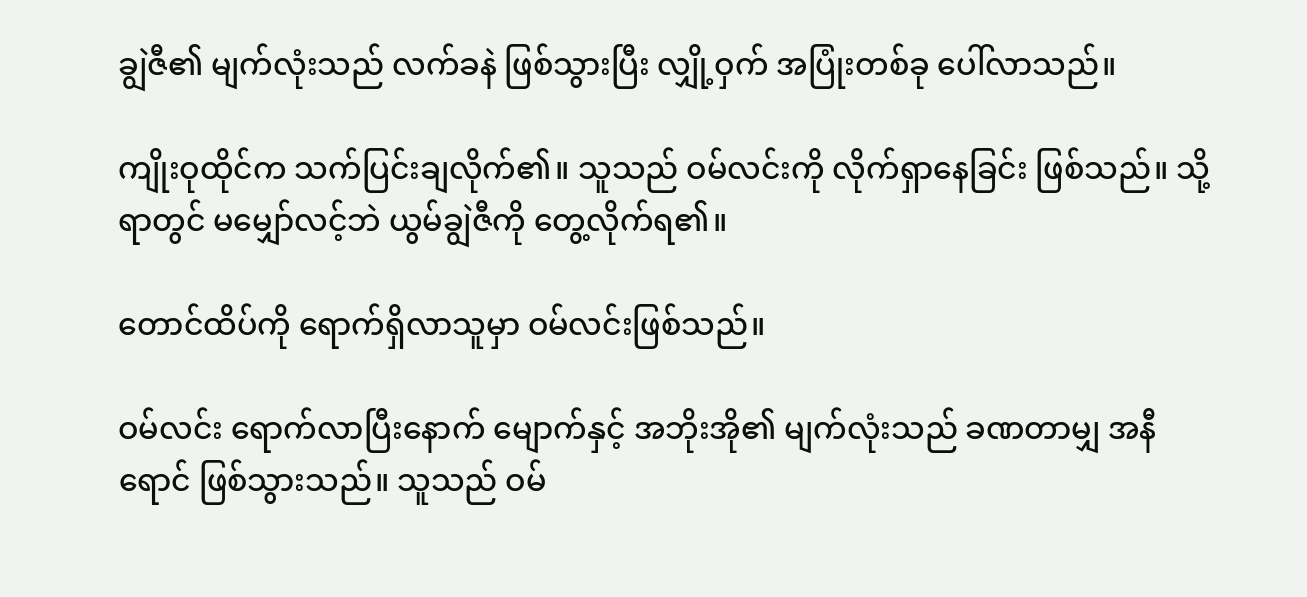ချွဲဇီ၏ မျက်လုံးသည် လက်ခနဲ ဖြစ်သွားပြီး လျှို့ဝှက် အပြုံးတစ်ခု ပေါ်လာသည်။

ကျိုးဝုထိုင်က သက်ပြင်းချလိုက်၏။ သူသည် ဝမ်လင်းကို လိုက်ရှာနေခြင်း ဖြစ်သည်။ သို့ရာတွင် မမျှော်လင့်ဘဲ ယွမ်ချွဲဇီကို တွေ့လိုက်ရ၏။

တောင်ထိပ်ကို ရောက်ရှိလာသူမှာ ဝမ်လင်းဖြစ်သည်။

ဝမ်လင်း ရောက်လာပြီးနောက် မျောက်နှင့် အဘိုးအို၏ မျက်လုံးသည် ခဏတာမျှ အနီရောင် ဖြစ်သွားသည်။ သူသည် ဝမ်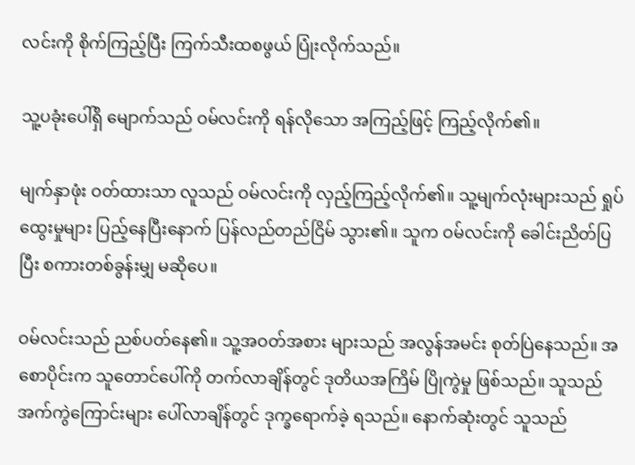လင်းကို စိုက်ကြည့်ပြီး ကြက်သီးထစဖွယ် ပြုံးလိုက်သည်။

သူ့ပခုံးပေါ်ရှိ မျောက်သည် ဝမ်လင်းကို ရန်လိုသော အကြည့်ဖြင့် ကြည့်လိုက်၏။

မျက်နှာဖုံး ဝတ်ထားသာ လူသည် ဝမ်လင်းကို လှည့်ကြည့်လိုက်၏။ သူ့မျက်လုံးများသည် ရှုပ်ထွေးမှုများ ပြည့်နေပြီးနောက် ပြန်လည်တည်ငြိမ် သွား၏။ သူက ဝမ်လင်းကို ခေါင်းညိတ်ပြပြီး စကားတစ်ခွန်းမျှ မဆိုပေ။

ဝမ်လင်းသည် ညစ်ပတ်နေ၏။ သူ့အဝတ်အစား များသည် အလွန်အမင်း စုတ်ပြဲနေသည်။ အစောပိုင်းက သူတောင်ပေါ်ကို တက်လာချိန်တွင် ဒုတိယအကြိမ် ပြိုကွဲမှု ဖြစ်သည်။ သူသည် အက်ကွဲကြောင်းများ ပေါ်လာချိန်တွင် ဒုက္ခရောက်ခဲ့ ရသည်။ နောက်ဆုံးတွင် သူသည်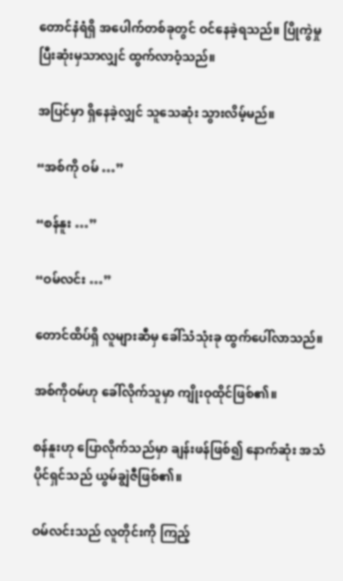တောင်နံရံရှိ အပေါက်တစ်ခုတွင် ဝင်နေခဲ့ရသည်။ ပြိုကွဲမှု ပြီးဆုံးမှသာလျှင် ထွက်လာဝံ့သည်။

အပြင်မှာ ရှိနေခဲ့လျှင် သူသေဆုံး သွားလိမ့်မည်။

“အစ်ကို ဝမ် …”

“စန်နူး …”

“ဝမ်လင်း …”

တောင်ထိပ်ရှိ လူများဆီမှ ခေါ်သံသုံးခု ထွက်ပေါ်လာသည်။

အစ်ကိုဝမ်ဟု ခေါ်လိုက်သူမှာ ကျိုးဝုထိုင်ဖြစ်၏။

စန်နူးဟု ပြောလိုက်သည်မှာ ချန်းဖန်ဖြစ်၍ နောက်ဆုံး အသံပိုင်ရှင်သည် ယွမ်ချွဲဇီဖြစ်၏။

ဝမ်လင်းသည် လူတိုင်းကို ကြည့်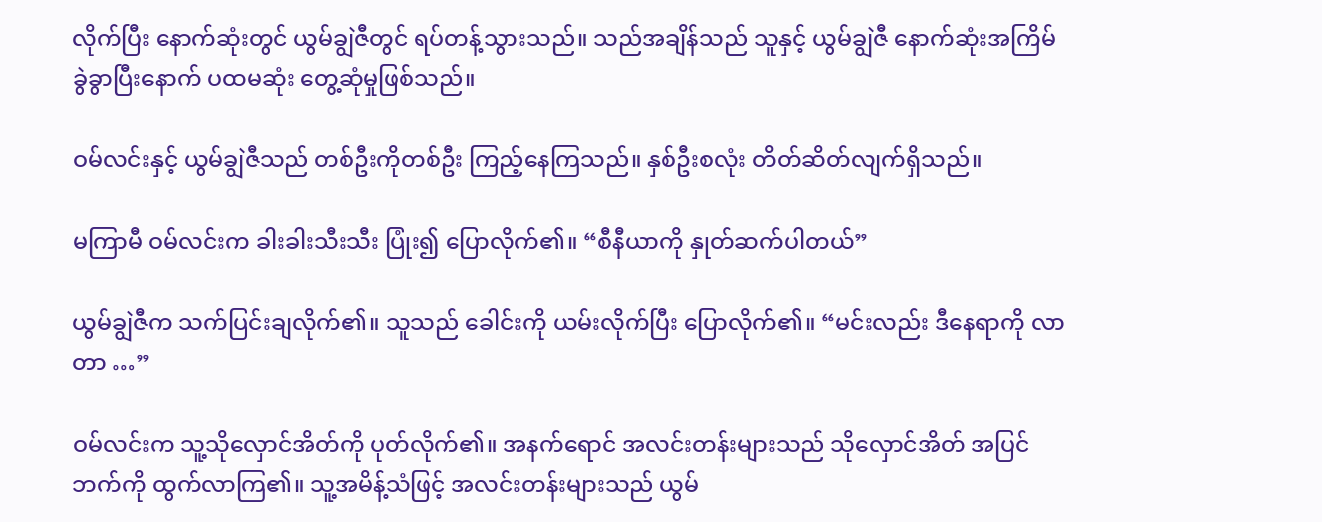လိုက်ပြီး နောက်ဆုံးတွင် ယွမ်ချွဲဇီတွင် ရပ်တန့်သွားသည်။ သည်အချိန်သည် သူနှင့် ယွမ်ချွဲဇီ နောက်ဆုံးအကြိမ် ခွဲခွာပြီးနောက် ပထမဆုံး တွေ့ဆုံမှုဖြစ်သည်။

ဝမ်လင်းနှင့် ယွမ်ချွဲဇီသည် တစ်ဦးကိုတစ်ဦး ကြည့်နေကြသည်။ နှစ်ဦးစလုံး တိတ်ဆိတ်လျက်ရှိသည်။

မကြာမီ ဝမ်လင်းက ခါးခါးသီးသီး ပြုံး၍ ပြောလိုက်၏။ “စီနီယာကို နှုတ်ဆက်ပါတယ်”

ယွမ်ချွဲဇီက သက်ပြင်းချလိုက်၏။ သူသည် ခေါင်းကို ယမ်းလိုက်ပြီး ပြောလိုက်၏။ “မင်းလည်း ဒီနေရာကို လာတာ …”

ဝမ်လင်းက သူ့သိုလှောင်အိတ်ကို ပုတ်လိုက်၏။ အနက်ရောင် အလင်းတန်းများသည် သိုလှောင်အိတ် အပြင်ဘက်ကို ထွက်လာကြ၏။ သူ့အမိန့်သံဖြင့် အလင်းတန်းများသည် ယွမ်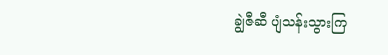ချွဲဇီဆီ ပျံသန်းသွားကြ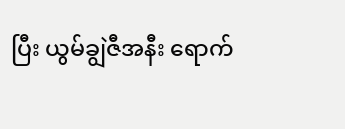ပြီး ယွမ်ချွဲဇီအနီး ရောက်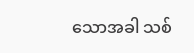သောအခါ သစ်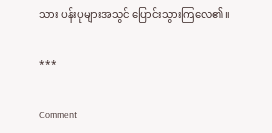သား ပန်းပုများအသွင် ပြောင်းသွားကြလေ၏။

***

Comment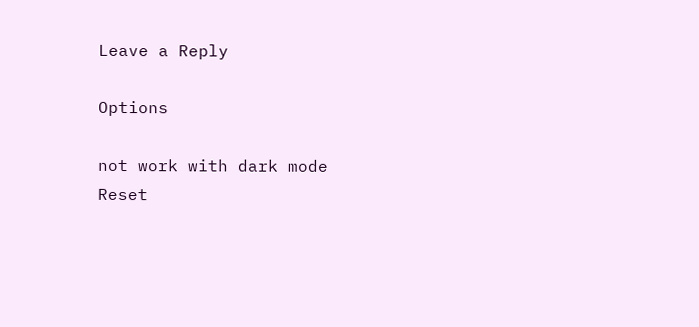Leave a Reply

Options

not work with dark mode
Reset